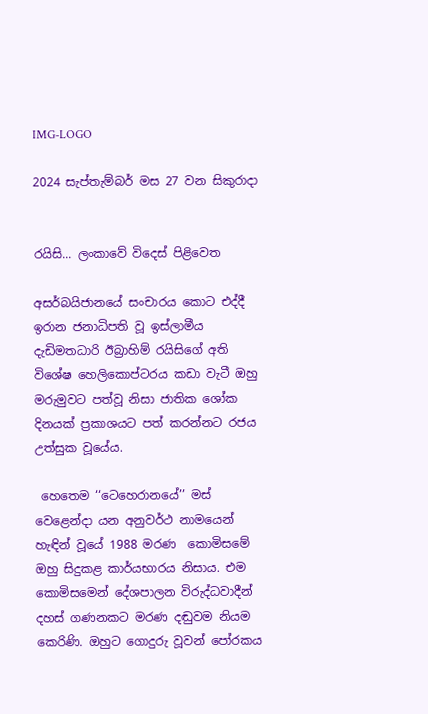IMG-LOGO

2024 සැප්තැම්බර් මස 27 වන සිකුරාදා


රයිසි... ලංකාවේ විදෙස් පිළිවෙත

අසර්බයිජානයේ සංචාරය කොට එද්දී ඉරාන ජනාධිපති වූ ඉස්ලාමීය දැඩිමතධාරි ඊබ්‍රාහිම් රයිසිගේ අති විශේෂ හෙලිකොප්ටරය කඩා වැටී ඔහු මරුමුවට පත්වූ නිසා ජාතික ශෝක දිනයක් ප්‍රකාශයට පත් කරන්නට රජය උත්සුක වූයේය.

 හෙතෙම ‘‘ටෙහෙරානයේ’’ මස් වෙළෙන්දා යන අනුවර්ථ නාමයෙන් හැඳින් වූයේ 1988 මරණ  කොමිසමේ ඔහු සිදුකළ කාර්යභාරය නිසාය. එම කොමිසමෙන් දේශපාලන විරුද්ධවාදීන් දහස් ගණනකට මරණ දඬුවම නියම කෙරිණි. ඔහුට ගොදුරු වූවන් පෝරකය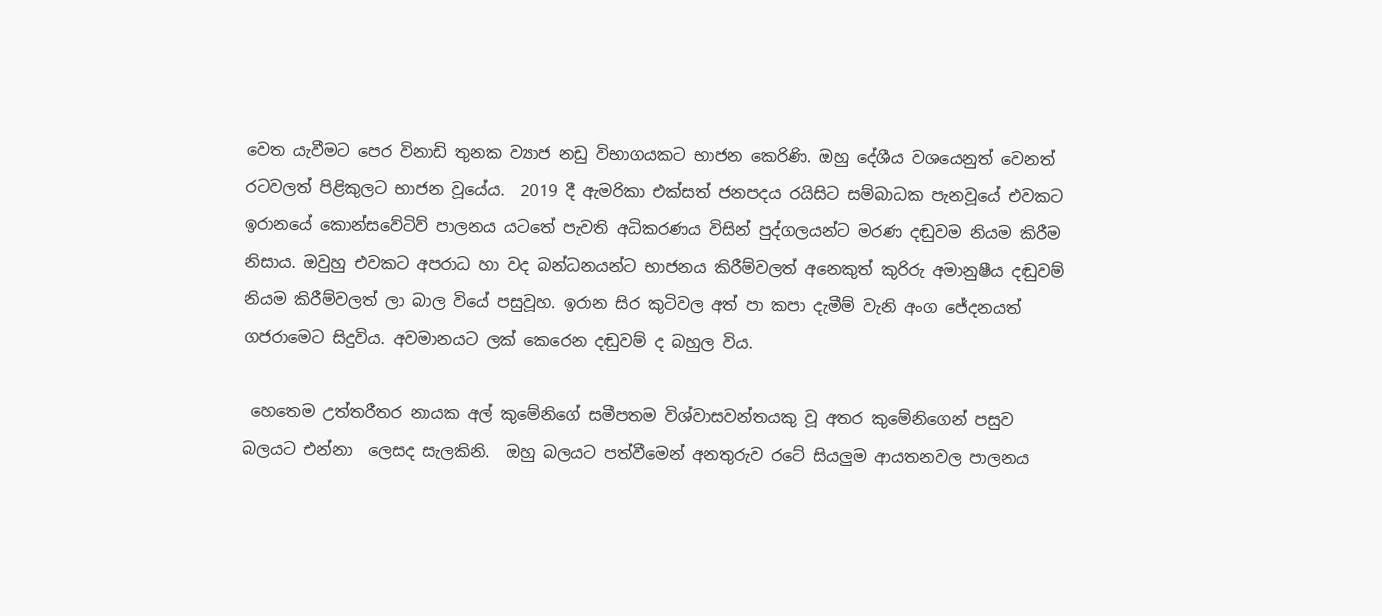වෙත යැවීමට පෙර විනාඩි තුනක ව්‍යාජ නඩු විභාගයකට භාජන කෙරිණි. ඔහු දේශීය වශයෙනුත් වෙනත් රටවලත් පිළිකුලට භාජන වූයේය.  2019 දී ඇමරිකා එක්සත් ජනපදය රයිසිට සම්බාධක පැනවූයේ එවකට ඉරානයේ කොන්සවේටිව් පාලනය යටතේ පැවති අධිකරණය විසින් පුද්ගලයන්ට මරණ දඬුවම නියම කිරීම නිසාය. ඔවුහු එවකට අපරාධ හා වද බන්ධනයන්ට භාජනය කිරීම්වලත් අනෙකුත් කුරිරු අමානුෂීය දඬුවම් නියම කිරීම්වලත් ලා බාල වියේ පසුවූහ. ඉරාන සිර කුටිවල අත් පා කපා දැමීම් වැනි අංග ජේදනයත් ගජරාමෙට සිදුවිය. අවමානයට ලක් කෙරෙන දඬුවම් ද බහුල විය.

 හෙතෙම උත්තරීතර නායක අල් කුමේනිගේ සමීපතම විශ්වාසවන්තයකු වූ අතර කුමේනිගෙන් පසුව බලයට එන්නා  ලෙසද සැලකිනි.  ඔහු බලයට පත්වීමෙන් අනතුරුව රටේ සියලුම ආයතනවල පාලනය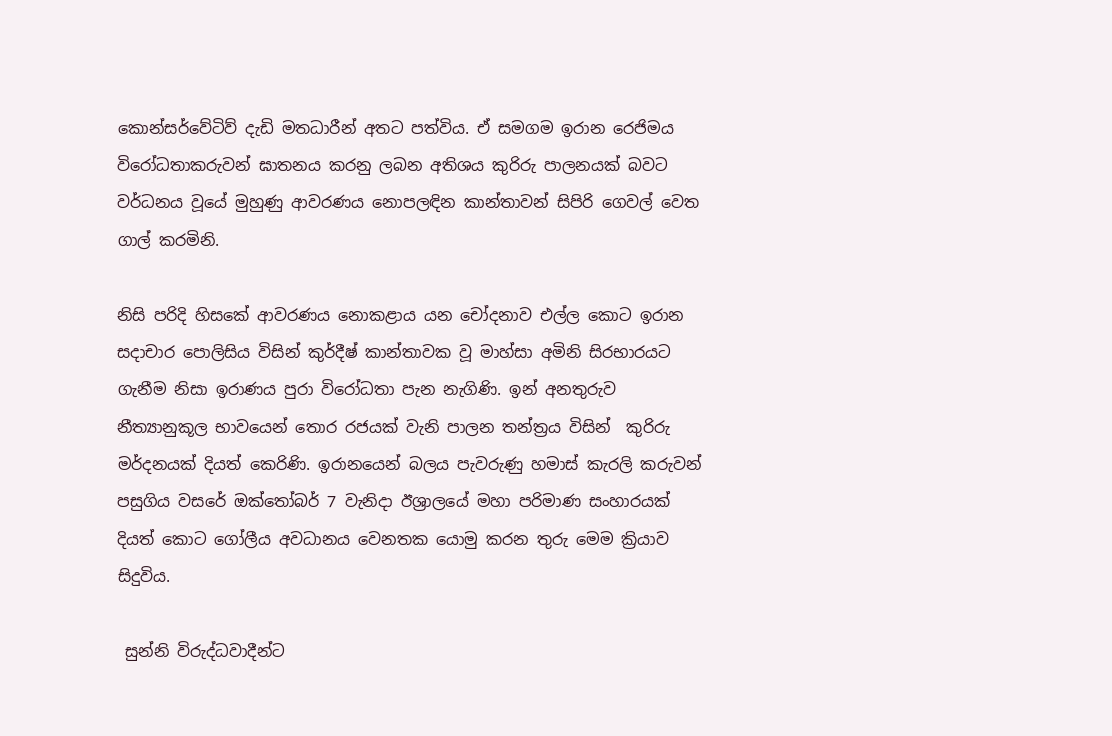කොන්සර්වේටිව් දැඩි මතධාරීන් අතට පත්විය. ඒ සමගම ඉරාන රෙජිමය විරෝධතාකරුවන් ඝාතනය කරනු ලබන අතිශය කුරිරු පාලනයක් බවට වර්ධනය වූයේ මුහුණු ආවරණය නොපලඳින කාන්තාවන් සිපිරි ගෙවල් වෙත ගාල් කරමිනි.

නිසි පරිදි හිසකේ ආවරණය නොකළාය යන චෝදනාව එල්ල කොට ඉරාන සදාචාර පොලිසිය විසින් කුර්දීෂ් කාන්තාවක වූ මාහ්සා අමිනි සිරභාරයට ගැනීම නිසා ඉරාණය පුරා විරෝධතා පැන නැගිණි. ඉන් අනතුරුව නීත්‍යානුකූල භාවයෙන් තොර රජයක් වැනි පාලන තන්ත්‍රය විසින්  කුරිරු මර්දනයක් දියත් කෙරිණි. ඉරානයෙන් බලය පැවරුණු හමාස් කැරලි කරුවන් පසුගිය වසරේ ඔක්තෝබර් 7 වැනිදා ඊශ්‍රාලයේ මහා පරිමාණ සංහාරයක් දියත් කොට ගෝලීය අවධානය වෙනතක යොමු කරන තුරු මෙම ක්‍රියාව සිදුවිය.

 සුන්නි විරුද්ධවාදීන්ට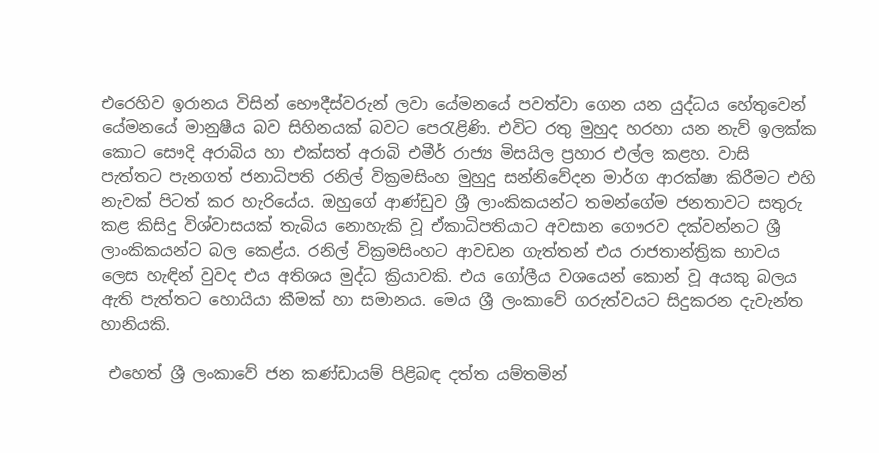එරෙහිව ඉරානය විසින් භෞදීස්වරුන් ලවා යේමනයේ පවත්වා ගෙන යන යුද්ධය හේතුවෙන් යේමනයේ මානුෂීය බව සිහිනයක් බවට පෙරැළිණි. එවිට රතු මුහුද හරහා යන නැව් ඉලක්ක කොට සෞදි අරාබිය හා එක්සත් අරාබි එමීර් රාජ්‍ය මිසයිල ප්‍රහාර එල්ල කළහ. වාසි පැත්තට පැනගත් ජනාධිපති රනිල් වික්‍රමසිංහ මුහුදු සන්නිවේදන මාර්ග ආරක්ෂා කිරීමට එහි නැවක් පිටත් කර හැරියේය. ඔහුගේ ආණ්ඩුව ශ්‍රී ලාංකිකයන්ට තමන්ගේම ජනතාවට සතුරු කළ කිසිදු විශ්වාසයක් තැබිය නොහැකි වූ ඒකාධිපතියාට අවසාන ගෞරව දක්වන්නට ශ්‍රී ලාංකිකයන්ට බල කෙළ්ය. රනිල් වික්‍රමසිංහට ආවඩන ගැත්තන් එය රාජතාන්ත්‍රික භාවය ලෙස හැඳින් වුවද එය අතිශය මුද්ධ ක්‍රියාවකි. එය ගෝලීය වශයෙන් කොන් වූ අයකු බලය ඇති පැත්තට හොයියා කීමක් හා සමානය. මෙය ශ්‍රී ලංකාවේ ගරුත්වයට සිදුකරන දැවැන්ත හානියකි.

 එහෙත් ශ්‍රී ලංකාවේ ජන කණ්ඩායම් පිළිබඳ දත්ත යම්තමින්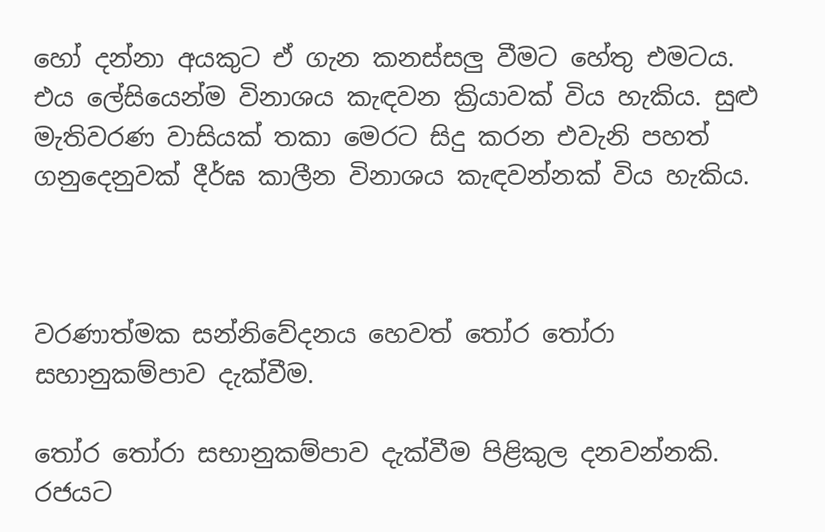හෝ දන්නා අයකුට ඒ ගැන කනස්සලු වීමට හේතු එමටය. එය ලේසියෙන්ම විනාශය කැඳවන ක්‍රියාවක් විය හැකිය. සුළු මැතිවරණ වාසියක් තකා මෙරට සිදු කරන එවැනි පහත් ගනුදෙනුවක් දීර්ඝ කාලීන විනාශය කැඳවන්නක් විය හැකිය.



වරණාත්මක සන්නිවේදනය හෙවත් තෝර තෝරා සහානුකම්පාව දැක්වීම.

තෝර තෝරා සභානුකම්පාව දැක්වීම පිළිකුල දනවන්නකි. රජයට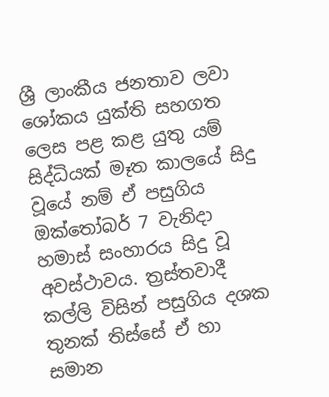ශ්‍රී ලාංකීය ජනතාව ලවා ශෝකය යුක්ති සහගත ලෙස පළ කළ යුතු යම් සිද්ධියක් මෑත කාලයේ සිදු වූයේ නම් ඒ පසුගිය ඔක්තෝබර් 7 වැනිදා හමාස් සංහාරය සිදු වූ අවස්ථාවය. ත්‍රස්තවාදී කල්ලි විසින් පසුගිය දශක තුනක් තිස්සේ ඒ හා සමාන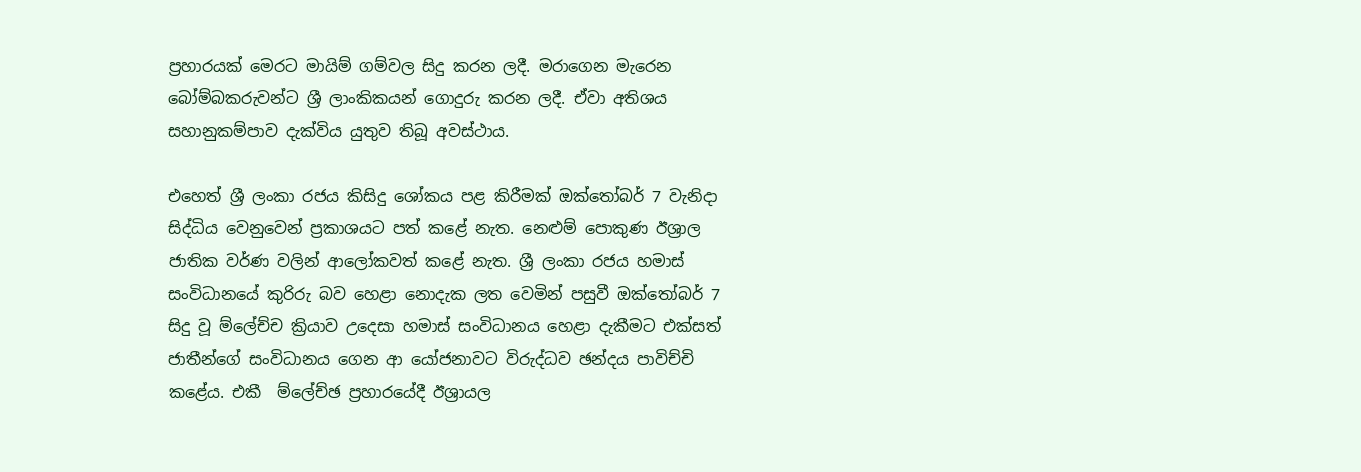ප්‍රහාරයක් මෙරට මායිම් ගම්වල සිදු කරන ලදී. මරාගෙන මැරෙන බෝම්බකරුවන්ට ශ්‍රී ලාංකිකයන් ගොදුරු කරන ලදී. ඒවා අතිශය සහානුකම්පාව දැක්විය යුතුව තිබූ අවස්ථාය.

එහෙත් ශ්‍රී ලංකා රජය කිසිදු ශෝකය පළ කිරීමක් ඔක්තෝබර් 7 වැනිදා සිද්ධිය වෙනුවෙන් ප්‍රකාශයට පත් කළේ නැත. නෙළුම් පොකුණ ඊශ්‍රාල ජාතික වර්ණ වලින් ආලෝකවත් කළේ නැත. ශ්‍රී ලංකා රජය හමාස් සංවිධානයේ කුරිරු බව හෙළා නොදැක ලත වෙමින් පසුවී ඔක්තෝබර් 7 සිදු වූ ම්ලේච්ච ක්‍රියාව උදෙසා හමාස් සංවිධානය හෙළා දැකීමට එක්සත් ජාතීන්ගේ සංවිධානය ගෙන ආ යෝජනාවට විරුද්ධව ඡන්දය පාවිච්චි කළේය. එකී  ම්ලේච්ඡ ප්‍රහාරයේදී ඊශ්‍රායල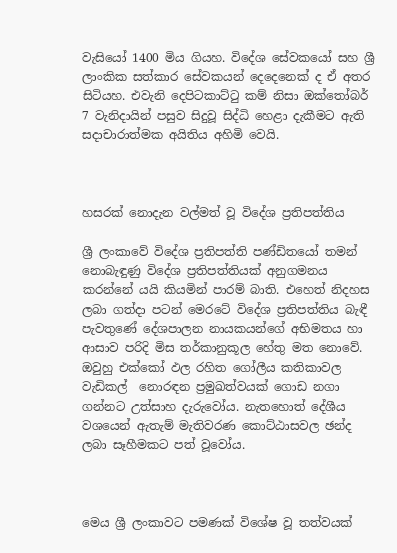වැසියෝ 1400 මිය ගියහ. විදේශ සේවකයෝ සහ ශ්‍රී ලාංකික සත්කාර සේවකයන් දෙදෙනෙක් ද ඒ අතර සිටියහ. එවැනි දෙපිටකාට්ටු කම් නිසා ඔක්තෝබර් 7 වැනිදායින් පසුව සිදුවූ සිද්ධි හෙළා දැකීමට ඇති සදාචාරාත්මක අයිතිය අහිමි වෙයි.



හසරක් නොදැන වල්මත් වූ විදේශ ප්‍රතිපත්තිය

ශ්‍රී ලංකාවේ විදේශ ප්‍රතිපත්ති පණ්ඩිතයෝ තමන් නොබැඳුණු විදේශ ප්‍රතිපත්තියක් අනුගමනය කරන්නේ යයි කියමින් පාරම් බාති. එහෙත් නිදහස ලබා ගත්දා පටන් මෙරටේ විදේශ ප්‍රතිපත්තිය බැඳී පැවතුණේ දේශපාලන නායකයන්ගේ අභිමතය හා ආසාව පරිදි මිස තර්කානුකූල හේතු මත නොවේ. ඔවුහු එක්කෝ ඵල රහිත ගෝලීය කතිකාවල වැඩිකල්  නොරඳන ප්‍රමුඛත්වයක් ගොඩ නගා ගන්නට උත්සාහ දැරුවෝය. නැතහොත් දේශීය වශයෙන් ඇතැම් මැතිවරණ කොට්ඨාසවල ඡන්ද ලබා සෑහීමකට පත් වූවෝය.



මෙය ශ්‍රී ලංකාවට පමණක් විශේෂ වූ තත්වයක්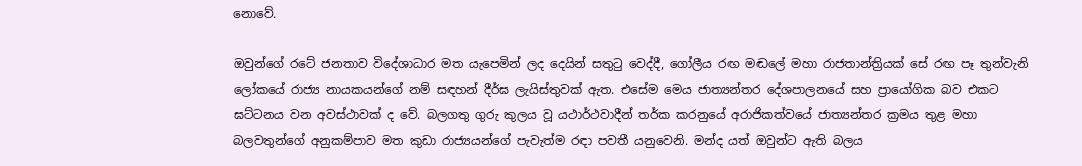නොවේ.

ඔවුන්ගේ රටේ ජනතාව විදේශාධාර මත යැපෙමින් ලද දෙයින් සතුටු වෙද්දී, ගෝලීය රඟ මඬලේ මහා රාජතාන්ත්‍රියක් සේ රඟ පෑ තුන්වැනි ලෝකයේ රාජ්‍ය නායකයන්ගේ නම් සඳහන් දීර්ඝ ලැයිස්තුවක් ඇත. එසේම මෙය ජාත්‍යන්තර දේශපාලනයේ සහ ප්‍රායෝගික බව එකට ඝට්ටනය වන අවස්ථාවක් ද වේ. බලගතු ගුරු කුලය වූ යථාර්ථවාදීන් තර්ක කරනුයේ අරාජිකත්වයේ ජාත්‍යන්තර ක්‍රමය තුළ මහා බලවතුන්ගේ අනුකම්පාව මත කුඩා රාජ්‍යයන්ගේ පැවැත්ම රඳා පවතී යනුවෙනි. මන්ද යත් ඔවුන්ට ඇති බලය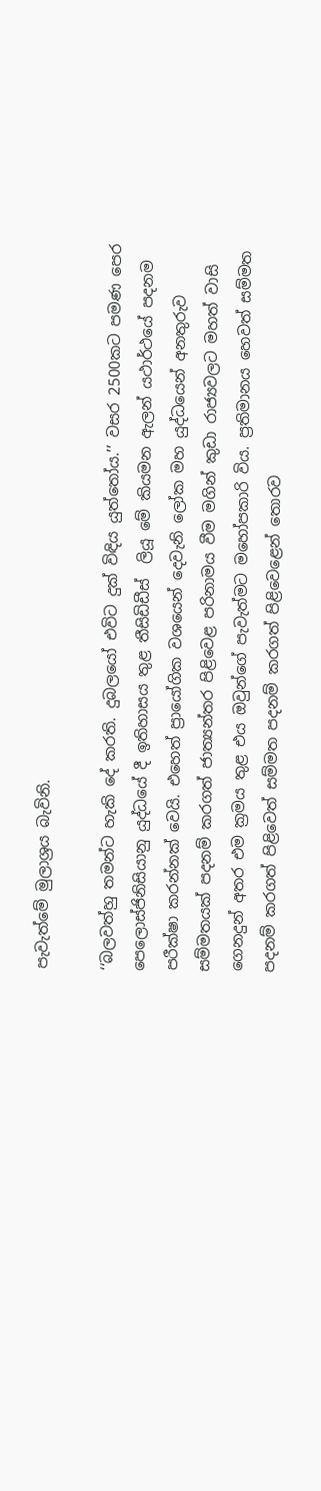පැවැත්මේ මුලාශ්‍රය බැවිනි.

‘‘බලවත්හු තමන්ට හැකි දේ කරති. දුබලයෝ එවිට දුක් විඳිය යුත්තෝය.’’ වසර 2500කට පමණ පෙර පෙලොස්ජිනිසියානු යුද්ධයේ දී ඉතිහාසය තුළ තීසිඩිඩීස්  ලියූ මේ කියමන ඇලන් යථාර්ථයේ පදනම පරීක්ෂා කරන්නක් වෙයි. එහෙත් ප්‍රායෝගික වශයෙන් දෙවැනි ලෝක මහ යුද්ධයෙන් අනතුරුව සම්මතයක් පදනම් කරගත් ජාත්‍යන්තර පිළිවෙළ පරිනාමය වීම මගින් කුඩා රාජ්‍යවලට මහත් වාසි ගෙනදුන් අතර එම ක්‍රමය තුළ එය ඔවුන්ගේ පැවැත්මට මහෝපකාරි විය. ප්‍රතිමානය හෙවත් සම්මත පදනම් කරගත් පිළිවෙත් සම්මත පදනම් කරගත් පිළිවෙළෙන් තොරව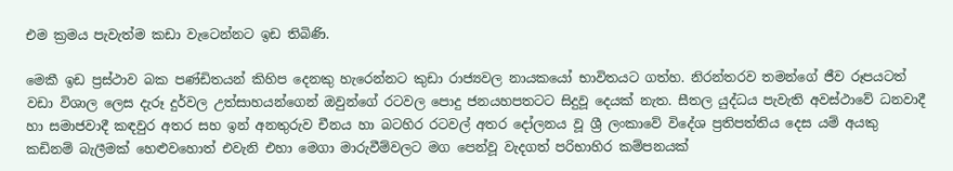එම ක්‍රමය පැවැත්ම කඩා වැටෙන්නට ඉඩ තිබිණි.

මෙකී ඉඩ ප්‍රස්ථාව බක පණ්ඩිතයන් කිහිප දෙනකු හැරෙන්නට කුඩා රාජ්‍යවල නායකයෝ භාවිතයට ගත්හ. නිරන්තරව තමන්ගේ ජීව රූපයටත් වඩා විශාල ලෙස දැරූ දුර්වල උත්සාහයන්ගෙන් ඔවුන්ගේ රටවල පොදු ජනයහපතටට සිදුවූ දෙයක් නැත. සීතල යුද්ධය පැවැති අවස්ථාවේ ධනවාදී හා සමාජවාදී කඳවුර අතර සහ ඉන් අනතුරුව චීනය හා බටහිර රටවල් අතර දෝලනය වූ ශ්‍රී ලංකාවේ විදේශ ප්‍රතිපත්තිය දෙස යම් අයකු කඩිනම් බැලීමක් හෙළුවහොත් එවැනි එහා මෙගා මාරුවීම්වලට මග පෙන්වූ වැදගත් පරිභාහිර කම්පනයක්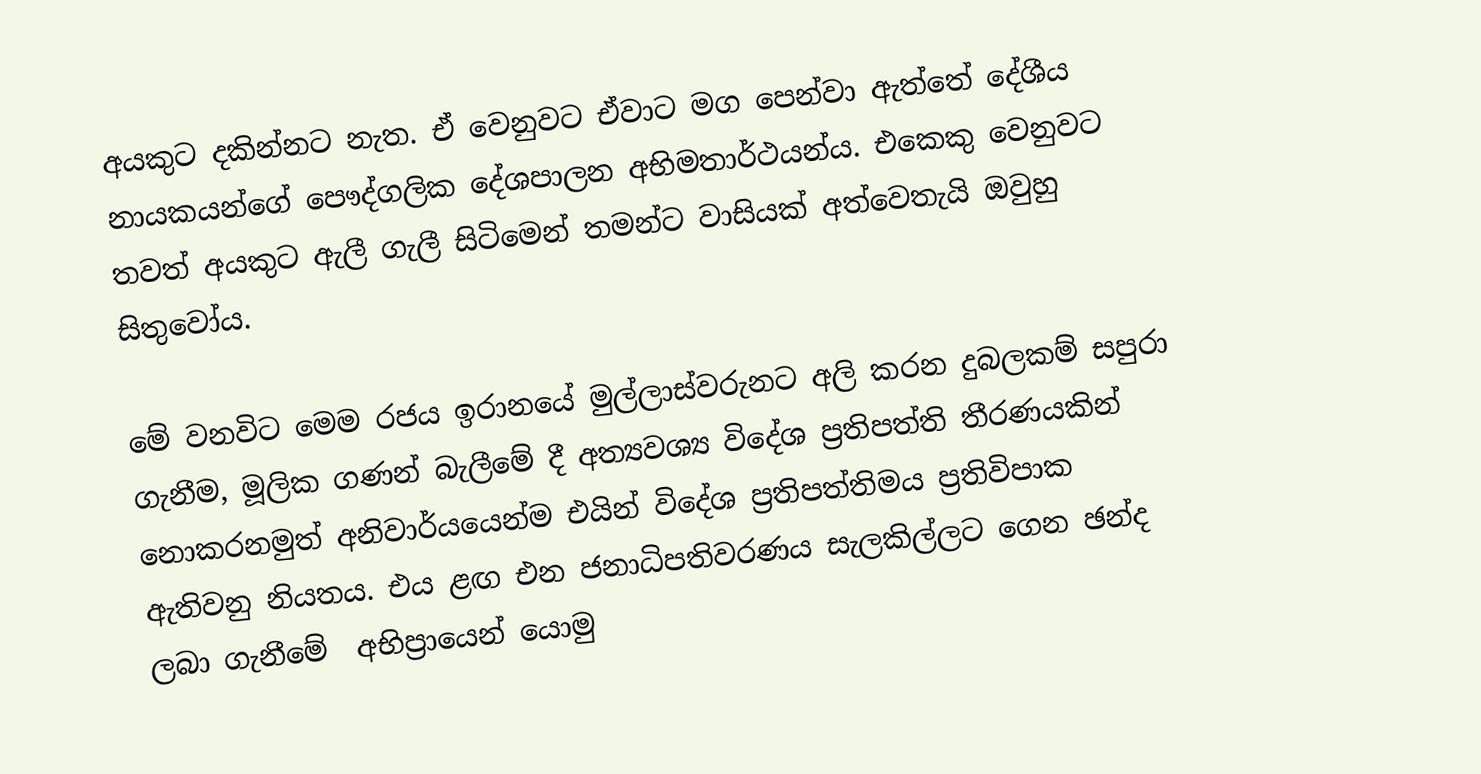අයකුට දකින්නට නැත. ඒ වෙනුවට ඒවාට මග පෙන්වා ඇත්තේ දේශීය නායකයන්ගේ පෞද්ගලික දේශපාලන අභිමතාර්ථයන්ය. එකෙකු වෙනුවට තවත් අයකුට ඇලී ගැලී සිටිමෙන් තමන්ට වාසියක් අත්වෙතැයි ඔවුහු සිතුවෝය.

මේ වනවිට මෙම රජය ඉරානයේ මුල්ලාස්වරුනට අලි කරන දුබලකම් සපුරා ගැනීම, මූලික ගණන් බැලීමේ දී අත්‍යවශ්‍ය විදේශ ප්‍රතිපත්ති තීරණයකින් නොකරනමුත් අනිවාර්යයෙන්ම එයින් විදේශ ප්‍රතිපත්තිමය ප්‍රතිවිපාක ඇතිවනු නියතය. එය ළඟ එන ජනාධිපතිවරණය සැලකිල්ලට ගෙන ඡන්ද ලබා ගැනීමේ  අභිප්‍රායෙන් යොමු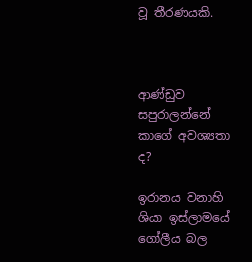වූ තීරණයකි.



ආණ්ඩුව සපුරාලන්නේ කාගේ අවශ්‍යතා ද?

ඉරානය වනාහි ශියා ඉස්ලාමයේ ගෝලීය බල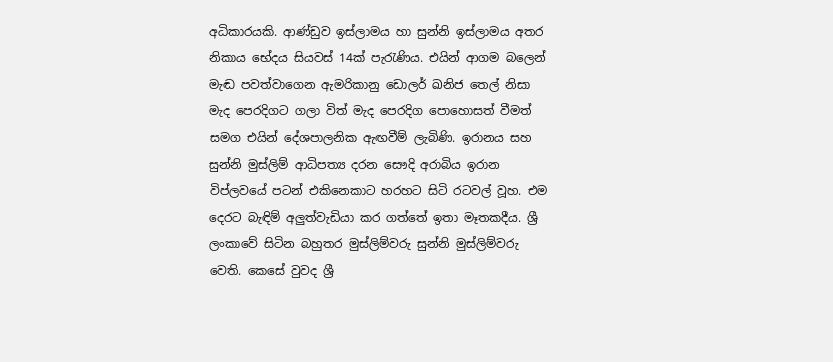අධිකාරයකි. ආණ්ඩුව ඉස්ලාමය හා සුන්නි ඉස්ලාමය අතර නිකාය භේදය සියවස් 14ක් පැරැණිය. එයින් ආගම බලෙන් මැඬ පවත්වාගෙන ඇමරිකානු ඩොලර් ඛනිජ තෙල් නිසා මැද පෙරදිගට ගලා විත් මැද පෙරදිග පොහොසත් වීමත් සමග එයින් දේශපාලනික ඇඟවීම් ලැබිණි. ඉරානය සහ සුන්නි මුස්ලිම් ආධිපත්‍ය දරන සෞදි අරාබිය ඉරාන විප්ලවයේ පටන් එකිනෙකාට හරහට සිටි රටවල් වූහ. එම දෙරට බැඳිම් අලුත්වැඩියා කර ගත්තේ ඉතා මෑතකදීය. ශ්‍රී ලංකාවේ සිටින බහුතර මුස්ලිම්වරු සුන්නි මුස්ලිම්වරු වෙති. කෙසේ වුවද ශ්‍රී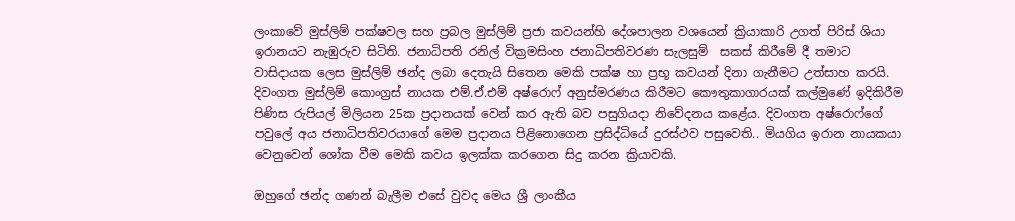ලංකාවේ මුස්ලිම් පක්ෂවල සහ ප්‍රබල මුස්ලිම් ප්‍රජා කවයන්හි දේශපාලන වශයෙන් ක්‍රියාකාරි උගත් පිරිස් ශියා ඉරානයට නැඹුරුව සිටිති. ජනාධිපති රනිල් වික්‍රමසිංහ ජනාධිපතිවරණ සැලසුම්  සකස් කිරීමේ දී තමාට වාසිදායක ලෙස මුස්ලිම් ඡන්ද ලබා දෙතැයි සිතෙන මෙකි පක්ෂ හා ප්‍රභූ කවයන් දිනා ගැනීමට උත්සාහ කරයි. දිවංගත මුස්ලිම් කොංග්‍රස් නායක එම්.ඒ.එම් අෂ්රොෆ් අනුස්මරණය කිරීමට කෞතුකාගාරයක් කල්මුණේ ඉදිකිරීම පිණිස රුපියල් මිලියන 25ක ප්‍රදානයක් වෙන් කර ඇති බව පසුගියදා නිවේදනය කළේය. දිවංගත අෂ්රොෆ්ගේ පවුලේ අය ජනාධිපතිවරයාගේ මෙම ප්‍රදානය පිළිනොගෙන ප්‍රසිද්ධියේ දුරස්ථව පසුවෙති.. මියගිය ඉරාන නායකයා වෙනුවෙන් ශෝක වීම මෙකි කවය ඉලක්ක කරගෙන සිදු කරන ක්‍රියාවකි.

ඔහුගේ ඡන්ද ගණන් බැලීම එසේ වුවද මෙය ශ්‍රී ලාංකීය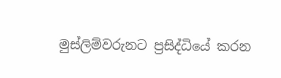මුස්ලිම්වරුනට ප්‍රසිද්ධියේ කරන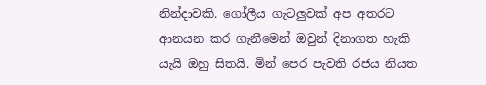නින්දාවකි. ගෝලීය ගැටලුවක් අප අතරට ආනයන කර ගැනීමෙන් ඔවුන් දිනාගත හැකි යැයි ඔහු සිතයි. මින් පෙර පැවති රජය නියත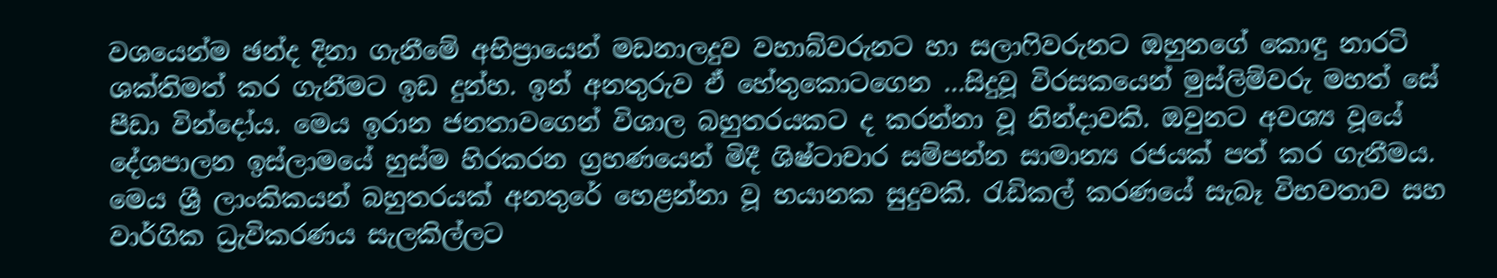වශයෙන්ම ඡන්ද දිනා ගැනීමේ අභිප්‍රායෙන් මඩනාලදුව වහාබ්වරුනට හා සලාෆිවරුනට ඔහුනගේ කොඳු නාරටි ශක්තිමත් කර ගැනීමට ඉඩ දුන්හ. ඉන් අනතුරුව ඒ හේතුකොටගෙන …සිදුවූ විරසකයෙන් මුස්ලිම්වරු මහත් සේ පීඩා වින්දෝය. මෙය ඉරාන ජනතාවගෙන් විශාල බහුතරයකට ද කරන්නා වූ නින්දාවකි. ඔවුනට අවශ්‍ය වූයේ දේශපාලන ඉස්ලාමයේ හුස්ම හිරකරන ග්‍රහණයෙන් මිදී ශිෂ්ටාචාර සම්පන්න සාමාන්‍ය රජයක් පත් කර ගැනීමය. මෙය ශ්‍රී ලාංකිකයන් බහුතරයක් අනතුරේ හෙළන්නා වූ භයානක සුදුවකි. රැඩිකල් කරණයේ සැබෑ විභවතාව සහ වාර්ගික ධ්‍රැවිකරණය සැලකිල්ලට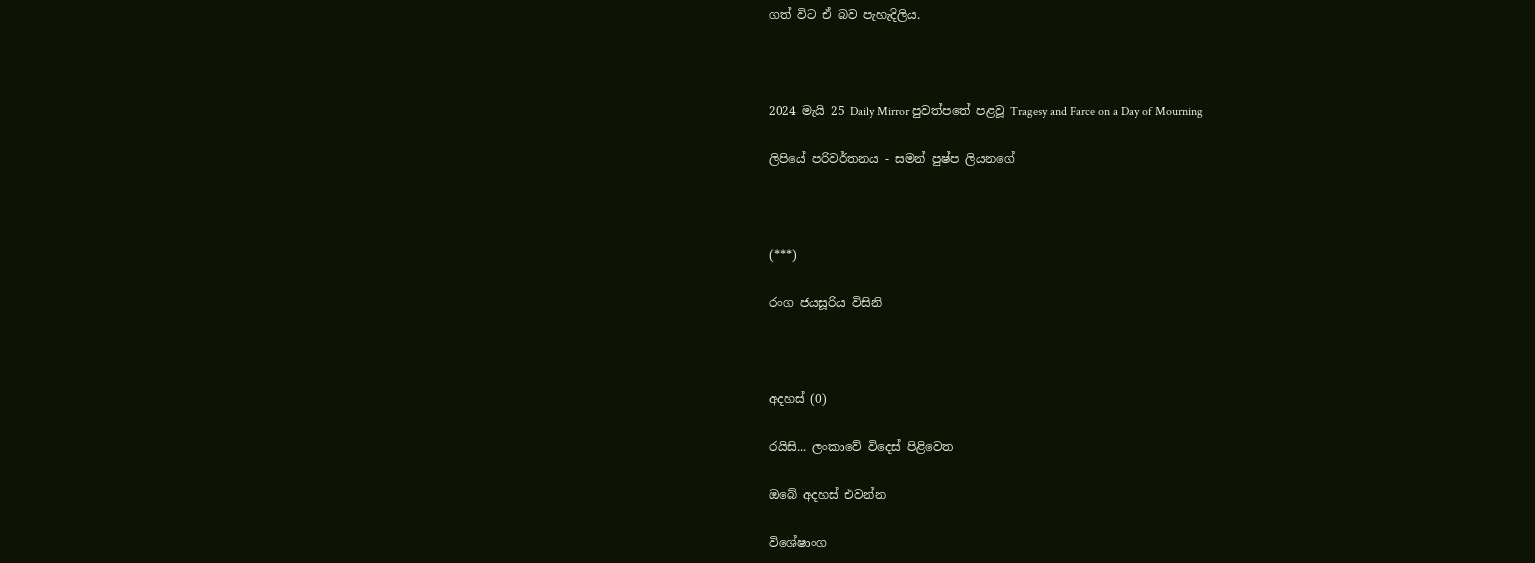ගත් විට ඒ බව පැහැදිලිය.



2024 මැයි 25 Daily Mirror පුවත්පතේ පළවූ Tragesy and Farce on a Day of Mourning

ලිපියේ පරිවර්තනය - සමන් පුෂ්ප ලියනගේ



(***)

රංග ජයසූරිය විසිනි



අදහස් (0)

රයිසි... ලංකාවේ විදෙස් පිළිවෙත

ඔබේ අදහස් එවන්න

විශේෂාංග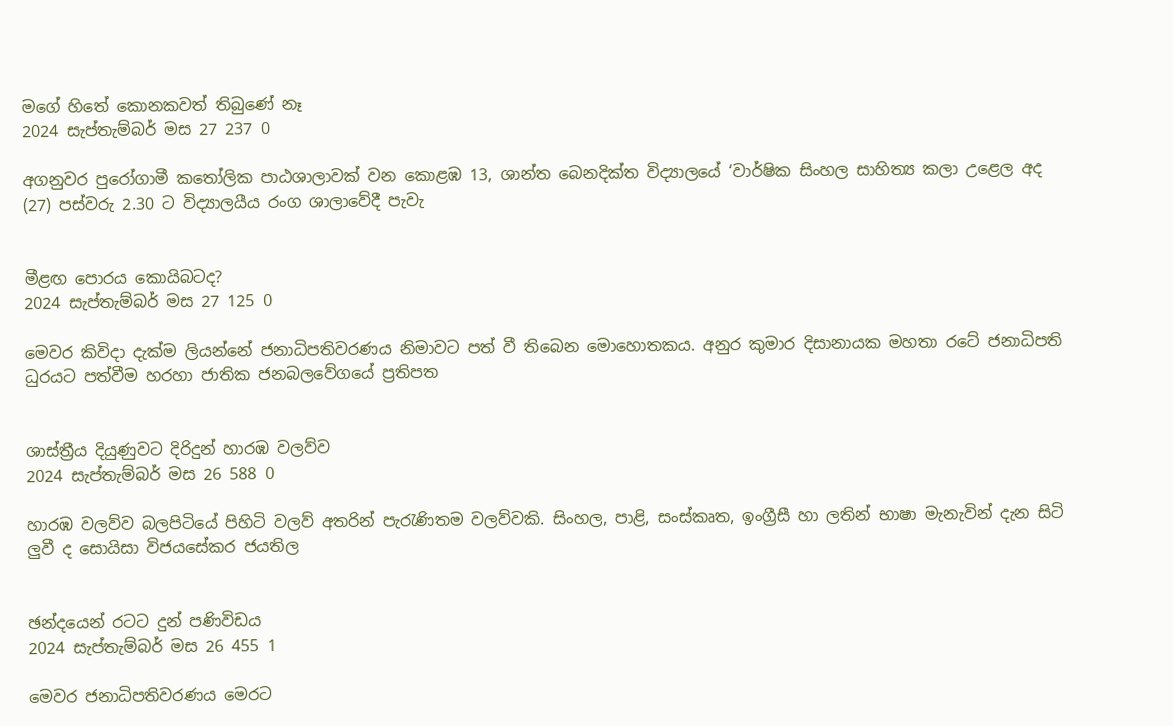මගේ හිතේ කොනකවත් තිබුණේ නෑ
2024 සැප්තැම්බර් මස 27 237 0

අගනුවර පුරෝගාමී කතෝලික පාඨශාලාවක් වන කොළඹ 13, ශාන්ත බෙනදික්ත විද්‍යාලයේ ‘වාර්ෂික සිංහල සාහිත්‍ය කලා උළෙල අද (27) පස්වරු 2.30 ට විද්‍යාලයීය රංග ශාලාවේදී පැවැ


මීළඟ පොරය කොයිබටද?
2024 සැප්තැම්බර් මස 27 125 0

මෙවර කිවිදා දැක්ම ලියන්නේ ජනාධිපතිවරණය නිමාවට පත් වී තිබෙන මොහොතකය. අනුර කුමාර දිසානායක මහතා රටේ ජනාධිපති ධුරයට පත්වීම හරහා ජාතික ජනබලවේගයේ ප්‍රතිපත


ශාස්ත්‍රීය දියුණුවට දිරිදුන් හාරඹ වලව්ව
2024 සැප්තැම්බර් මස 26 588 0

හාරඹ වලව්ව බලපිටියේ පිහිටි වලව් අතරින් පැරැණිතම වලව්වකි. සිංහල, පාළි, සංස්කෘත, ඉංග්‍රීසී හා ලතින් භාෂා මැනැවින් දැන සිටි ලු‍වී ද සොයිසා විජයසේකර ජයතිල


ඡන්දයෙන් රටට දුන් පණිවිඩය
2024 සැප්තැම්බර් මස 26 455 1

මෙවර ජනාධිපතිවරණය මෙරට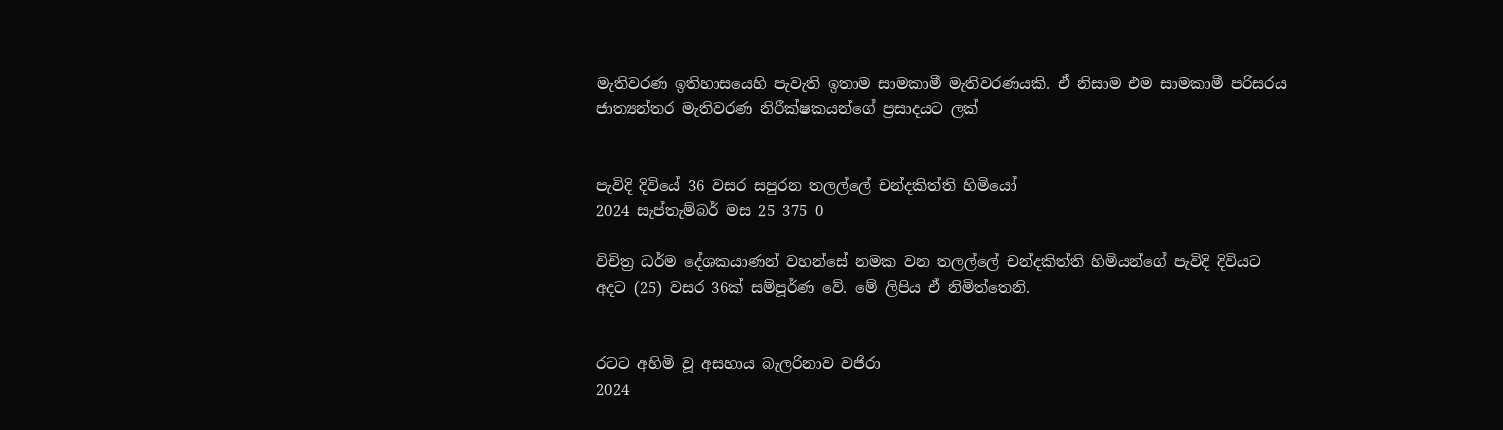මැතිවරණ ඉතිහාසයෙහි පැවැති ඉතාම සාමකාමී මැතිවරණයකි. ඒ නිසාම එම සාමකාමී පරිසරය ජාත්‍යන්තර මැතිවරණ නිරීක්ෂකයන්ගේ ප්‍රසාදයට ලක්


පැවිදි දිවියේ 36 වසර සපුරන තලල්ලේ චන්දකිත්ති හිමියෝ
2024 සැප්තැම්බර් මස 25 375 0

විචිත්‍ර ධර්ම දේශකයාණන් වහන්සේ නමක වන තලල්ලේ චන්දකිත්ති හිමියන්ගේ පැවිදි දිවියට අදට (25) වසර 36ක් සම්පූර්ණ වේ. මේ ලිපිය ඒ නිමිත්තෙනි.


රටට අහිමි වූ අසහාය බැලරිනාව වජිරා
2024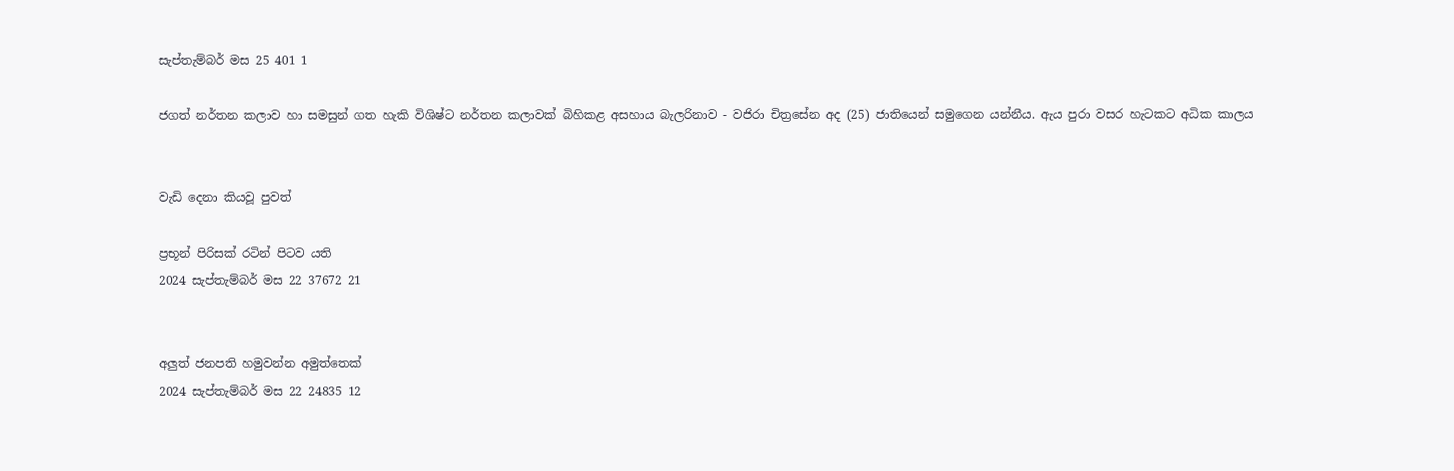සැප්තැම්බර් මස 25 401 1

ජගත් නර්තන කලාව හා සමසුන් ගත හැකි විශිෂ්ට නර්තන කලාවක් බිහිකළ අසහාය බැලරිනාව - වජිරා චිත්‍රසේන අද (25) ජාතියෙන් සමුගෙන යන්නීය. ඇය පුරා වසර හැටකට අධික කාලය


වැඩි දෙනා කියවූ පුවත්

ප්‍රභූන් පිරිසක් රටින් පිටව යති
2024 සැප්තැම්බර් මස 22 37672 21


අලුත් ජනපති හමුවන්න අමුත්තෙක්
2024 සැප්තැම්බර් මස 22 24835 12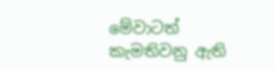මේවාටත් කැමතිවනු ඇති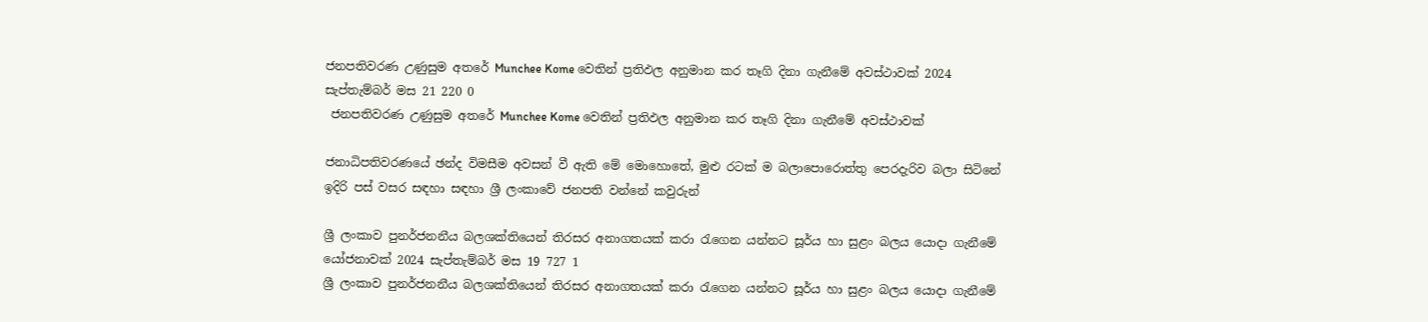ජනපතිවරණ උණුසුම අතරේ Munchee Kome වෙතින් ප්‍රතිඵල අනුමාන කර තෑගි දිනා ගැනීමේ අවස්ථාවක් 2024 සැප්තැම්බර් මස 21 220 0
 ජනපතිවරණ උණුසුම අතරේ Munchee Kome වෙතින් ප්‍රතිඵල අනුමාන කර තෑගි දිනා ගැනීමේ අවස්ථාවක්

ජනාධිපතිවරණයේ ඡන්ද විමසීම අවසන් වී ඇති මේ මොහොතේ, මුළු රටක් ම බලාපොරොත්තු පෙරදැරිව බලා සිටිනේ ඉදිරි පස් වසර සඳහා සඳහා ශ්‍රී ලංකාවේ ජනපති වන්නේ කවුරුන්

ශ්‍රී ලංකාව පුනර්ජනනීය බලශක්තියෙන් තිරසර අනාගතයක් කරා රැගෙන යන්නට සූර්ය හා සුළං බලය යොදා ගැනීමේ යෝජනාවක් 2024 සැප්තැම්බර් මස 19 727 1
ශ්‍රී ලංකාව පුනර්ජනනීය බලශක්තියෙන් තිරසර අනාගතයක් කරා රැගෙන යන්නට සූර්ය හා සුළං බලය යොදා ගැනීමේ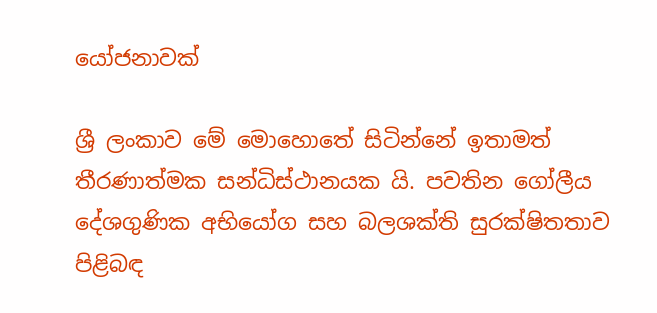යෝජනාවක්

ශ්‍රී ලංකාව මේ මොහොතේ සිටින්නේ ඉතාමත් තීරණාත්මක සන්ධිස්ථානයක යි. පවතින ගෝලීය දේශගුණික අභියෝග සහ බලශක්ති සුරක්ෂිතතාව පිළිබඳ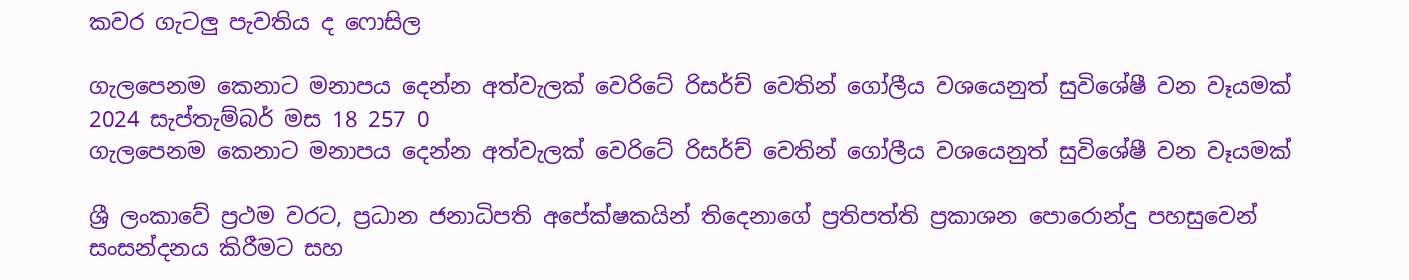කවර ගැටලු පැවතිය ද ෆොසිල

ගැලපෙනම කෙනාට මනාපය දෙන්න අත්වැලක් වෙරිටේ රිසර්ච් වෙතින් ගෝලීය වශයෙනුත් සුවිශේෂී වන වෑයමක් 2024 සැප්තැම්බර් මස 18 257 0
ගැලපෙනම කෙනාට මනාපය දෙන්න අත්වැලක් වෙරිටේ රිසර්ච් වෙතින් ගෝලීය වශයෙනුත් සුවිශේෂී වන වෑයමක්

ශ්‍රී ලංකාවේ ප්‍රථම වරට, ප්‍රධාන ජනාධිපති අපේක්ෂකයින් තිදෙනාගේ ප්‍රතිපත්ති ප්‍රකාශන පොරොන්දු පහසුවෙන් සංසන්දනය කිරීමට සහ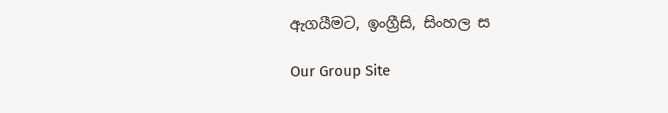ඇගයීමට, ඉංග්‍රීසි, සිංහල ස

Our Group Site